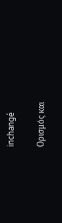inchangé

Ορισμός και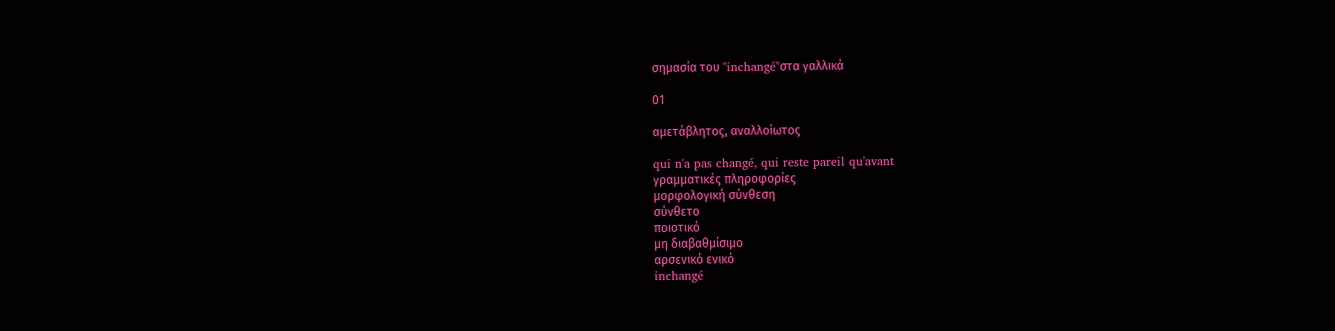σημασία του "inchangé"στα γαλλικά

01

αμετάβλητος, αναλλοίωτος

qui n'a pas changé, qui reste pareil qu'avant
γραμματικές πληροφορίες
μορφολογική σύνθεση
σύνθετο
ποιοτικό
μη διαβαθμίσιμο
αρσενικό ενικό
inchangé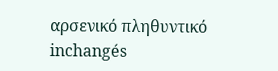αρσενικό πληθυντικό
inchangés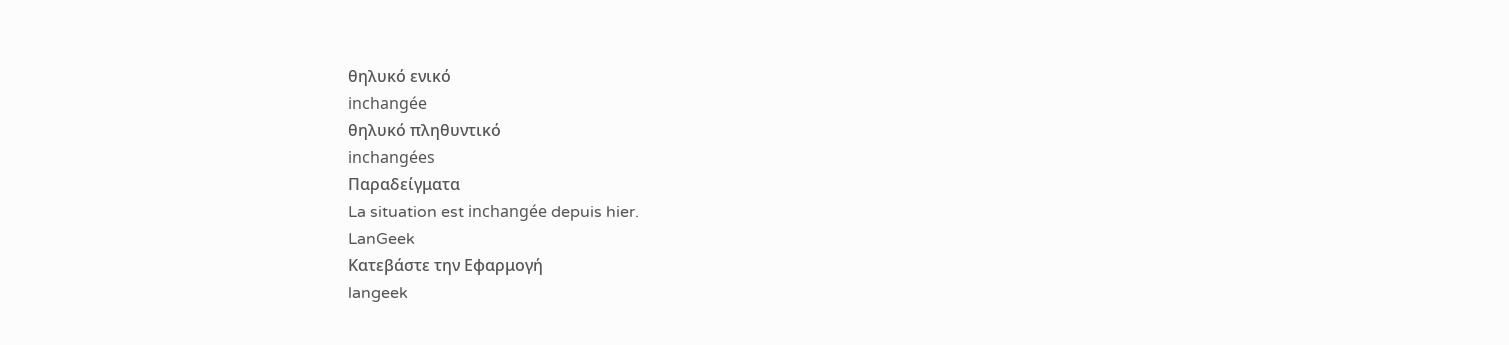θηλυκό ενικό
inchangée
θηλυκό πληθυντικό
inchangées
Παραδείγματα
La situation est inchangée depuis hier.
LanGeek
Κατεβάστε την Εφαρμογή
langeek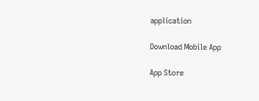application

Download Mobile App

App Store